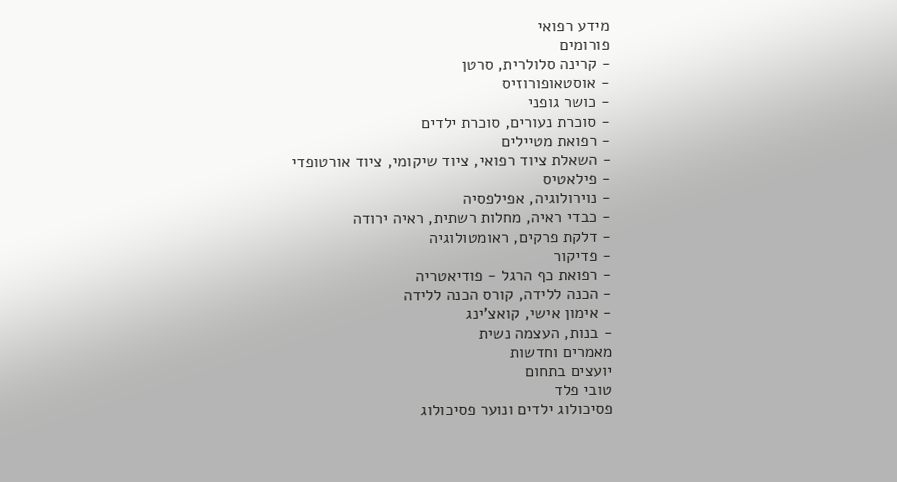מידע רפואי
פורומים
- קרינה סלולרית, סרטן
- אוסטאופורוזיס
- כושר גופני
- סוכרת נעורים, סוכרת ילדים
- רפואת מטיילים
- השאלת ציוד רפואי, ציוד שיקומי, ציוד אורטופדי
- פילאטיס
- נוירולוגיה, אפילפסיה
- כבדי ראיה, מחלות רשתית, ראיה ירודה
- דלקת פרקים, ראומטולוגיה
- פדיקור
- רפואת כף הרגל - פודיאטריה
- הכנה ללידה, קורס הכנה ללידה
- אימון אישי, קואצ'ינג
- בנות, העצמה נשית
מאמרים וחדשות
יועצים בתחום
טובי פלד
פסיכולוג ילדים ונוער פסיכולוג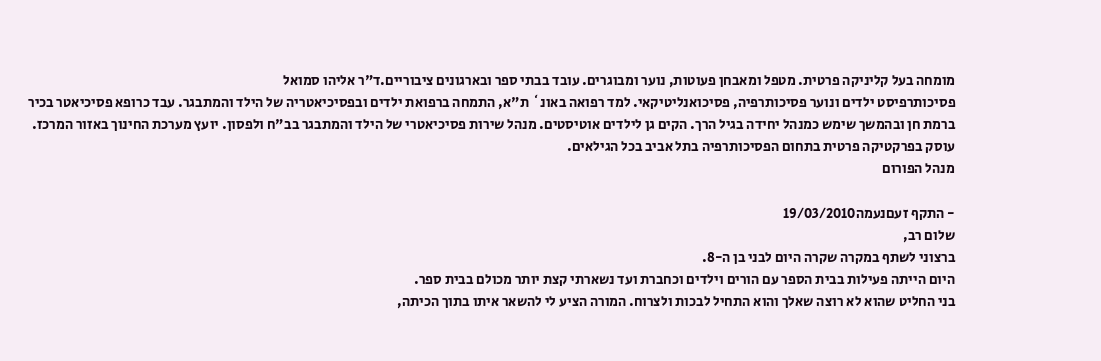מומחה בעל קליניקה פרטית. מטפל ומאבחן פעוטות, נוער ומבוגרים. עובד בבתי ספר ובארגונים ציבוריים.ד"ר אליהו סמואל
פסיכותרפיסט ילדים ונוער פסיכותרפיה, פסיכואנליטיקאי. למד רפואה באונ` ת"א, התמחה ברפואת ילדים ובפסיכיאטריה של הילד והמתבגר. עבד כרופא פסיכיאטר בכיר ברמת חן ובהמשך שימש כמנהל יחידה בגיל הרך. הקים גן לילדים אוטיסטים. מנהל שירות פסיכיאטרי של הילד והמתבגר בב"ח ולפסון. יועץ מערכת החינוך באזור המרכז. עוסק בפרקטיקה פרטית בתחום הפסיכותרפיה בתל אביב בכל הגילאים.
מנהל הפורום

- התקף זעםנעמה19/03/2010
שלום רב,
ברצוני לשתף במקרה שקרה היום לבני בן ה-8.
היום הייתה פעילות בבית הספר עם הורים וילדים וכחברת ועד נשארתי קצת יותר מכולם בבית ספר.
בני החליט שהוא לא רוצה שאלך והוא התחיל לבכות ולצרוח. המורה הציע לי להשאר איתו בתוך הכיתה,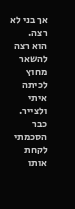אך בני לא רצה.
הוא רצה להשאר מחוץ לכיתה איתי ולצייר. כבר הסכמתי לקחת אותו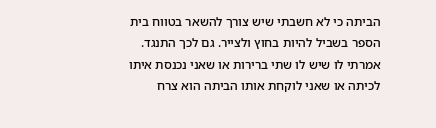הביתה כי לא חשבתי שיש צורך להשאר בטווח בית הספר בשביל להיות בחוץ ולצייר. גם לכך התנגד. אמרתי לו שיש לו שתי ברירות או שאני נכנסת איתו לכיתה או שאני לוקחת אותו הביתה הוא צרח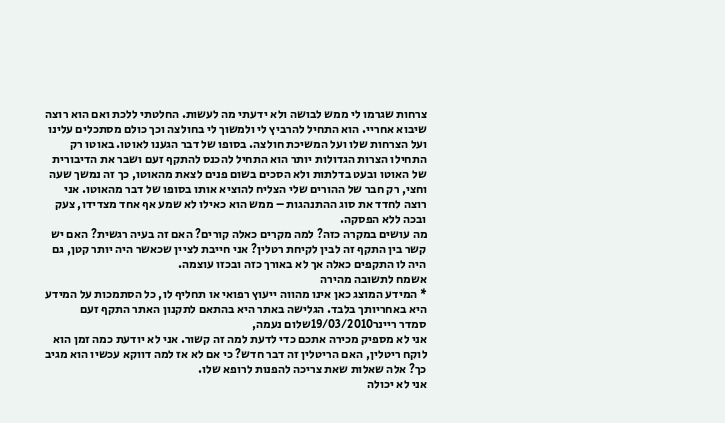צרחות שגרמו לי ממש לבושה ולא ידעתי מה לעשות. החלטתי ללכת ואם הוא רוצה שיבוא אחריי. הוא התחיל להרביץ לי ולמשוך לי בחולצה וכך כולם מסתכלים עלינו ועל הצרחות שלו ועל המשיכת חולצה. בסופו של דבר הגענו לאוטו. באוטו רק התחילו הצרות הגדולות יותר הוא התחיל להכנס להתקף זעם ושבר את הדיבורית של האוטו ובעט בדלתות ולא הסכים בשום פנים לצאת מהאוטו, כך זה נמשך שעה וחצי, רק חבר של ההורים שלי הצליח להוציא אותו בסופו של דבר מהאוטו. אני רוצה לחדד את סוג ההתנהגות – ממש הוא כאילו לא שמע אף אחד מצדידו, צעק ובכה ללא הפסקה.
מה עושים במקרה כזה? למה מקרים כאלה קורים? האם זה בעיה רגשית? האם יש קשר בין התקף זה לבין לקיחת רטלין? אני חייבת לציין שכאשר היה יותר קטן, גם היה לו התקפים כאלה אך לא באורך כזה ובכזו עוצמה.
אשמח לתשובה מהירה
* המידע המוצג כאן אינו מהווה ייעוץ רפואי או תחליף לו, כל הסתמכות על המידע היא באחריותך בלבד. הגלישה באתר היא בהתאם לתקנון האתר התקף זעם
סמדר ריינר19/03/2010שלום נעמה,
אני לא מספיק מכירה אתכם כדי לדעת למה זה קשור. אני לא יודעת כמה זמן הוא לוקח ריטלין, האם הריטלין זה דבר חדש? כי אם לא אז למה דווקא עכשיו הוא מגיב כך? אלה שאלות שאת צריכה להפנות לרופא שלו.
אני לא יכולה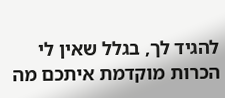להגיד לך, בגלל שאין לי הכרות מוקדמת איתכם מה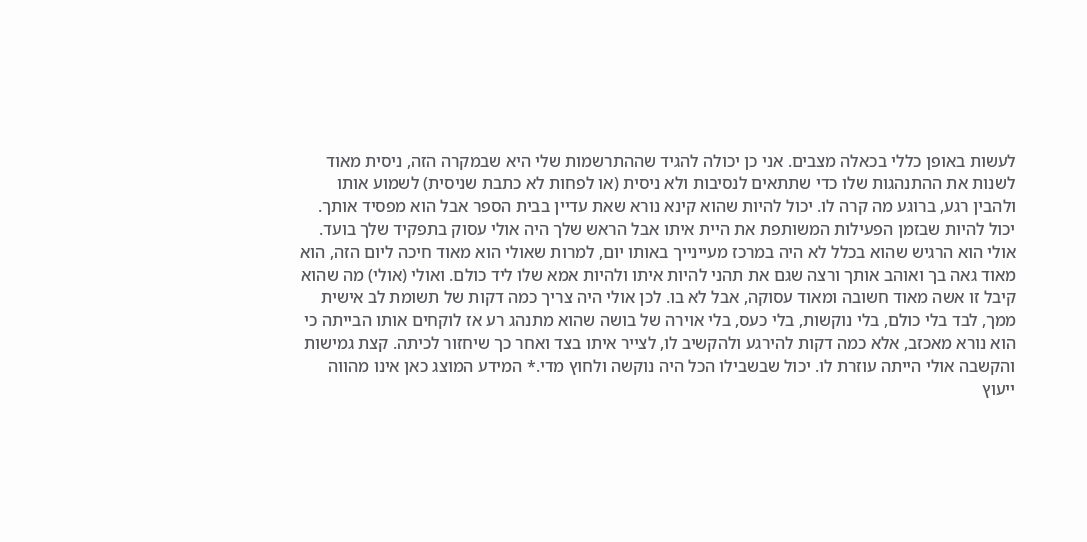לעשות באופן כללי בכאלה מצבים. אני כן יכולה להגיד שההתרשמות שלי היא שבמקרה הזה, ניסית מאוד לשנות את ההתנהגות שלו כדי שתתאים לנסיבות ולא ניסית (או לפחות לא כתבת שניסית) לשמוע אותו ולהבין רגע, ברוגע מה קרה לו. יכול להיות שהוא קינא נורא שאת עדיין בבית הספר אבל הוא מפסיד אותך. יכול להיות שבזמן הפעילות המשותפת את היית איתו אבל הראש שלך היה אולי עסוק בתפקיד שלך בועד. אולי הוא הרגיש שהוא בכלל לא היה במרכז מעיינייך באותו יום, למרות שאולי הוא מאוד חיכה ליום הזה, הוא מאוד גאה בך ואוהב אותך ורצה שגם את תהני להיות איתו ולהיות אמא שלו ליד כולם. ואולי (אולי) מה שהוא קיבל זו אשה מאוד חשובה ומאוד עסוקה, אבל לא בו. לכן אולי היה צריך כמה דקות של תשומת לב אישית ממך, לבד בלי כולם, בלי נוקשות, בלי כעס, בלי אוירה של בושה שהוא מתנהג רע אז לוקחים אותו הבייתה כי הוא נורא מאכזב, אלא כמה דקות להירגע ולהקשיב לו, לצייר איתו בצד ואחר כך שיחזור לכיתה. קצת גמישות והקשבה אולי הייתה עוזרת לו. יכול שבשבילו הכל היה נוקשה ולחוץ מדי.* המידע המוצג כאן אינו מהווה ייעוץ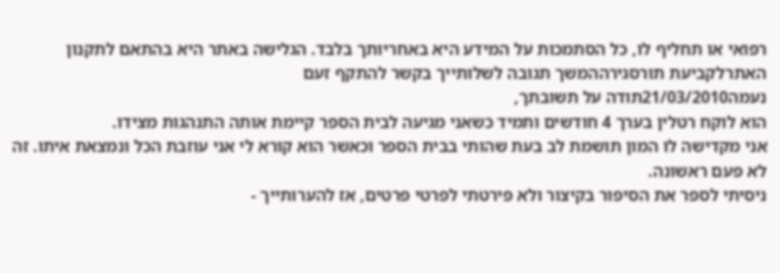רפואי או תחליף לו, כל הסתמכות על המידע היא באחריותך בלבד. הגלישה באתר היא בהתאם לתקנון האתרלקביעת תורסגירההמשך תגובה לשלותייך בקשר להתקף זעם
נעמה21/03/2010תודה על תשובתך,
הוא לוקח רטלין בערך 4 חודשים ותמיד כשאני מגיעה לבית הספר קיימת אותה התנהגות מצידו.
אני מקדישה לו המון תושמת לב בעת שהותי בבית הספר וכאשר הוא קורא לי אני עוזבת הכל ונמצאת איתו. זה לא פעם ראשונה.
ניסיתי לספר את הסיפור בקיצור ולא פירטתי לפרטי פרטים, אז להערותייך -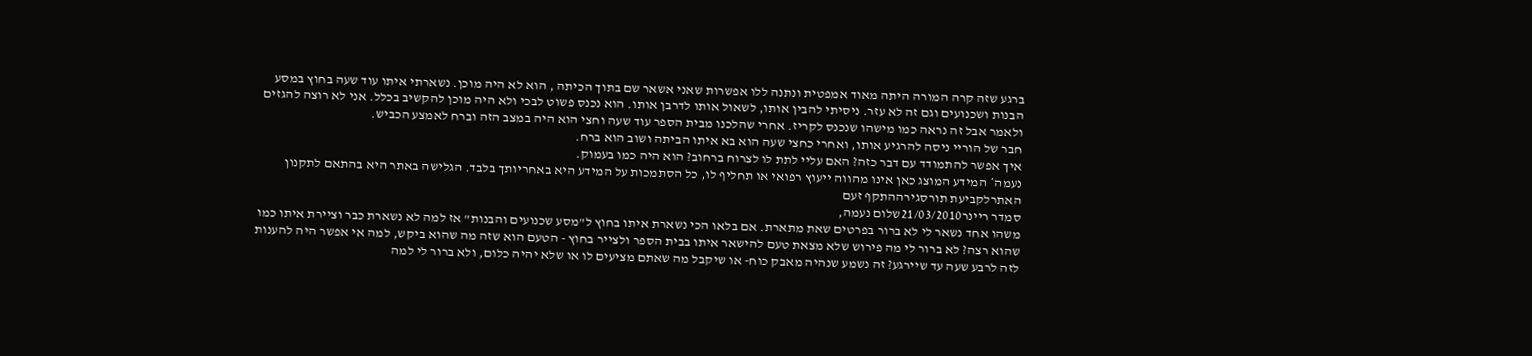ברגע שזה קרה המורה היתה מאוד אמפטית ונתנה ללו אפשרות שאני אשאר שם בתוך הכיתה , הוא לא היה מוכן. נשארתי איתו עוד שעה בחוץ במסע הבנות ושכנועים וגם זה לא עזר. ניסיתי להבין אותו, לשאול אותו לדרבן אותו. הוא נכנס פשוט לבכי ולא היה מוכן להקשיב בכלל. אני לא רוצה להגזים ולאמר אבל זה נראה כמו מישהו שנכנס לקריז. אחרי שהלכנו מבית הספר עוד שעה וחצי הוא היה במצב הזה וברח לאמצע הכביש.
חבר של הוריי ניסה להרגיע אותו, ואחרי כחצי שעה הוא בא איתו הביתה ושוב הוא ברח.
איך אפשר להתמודד עם דבר כזה? האם עליי לתת לו לצרוח ברחוב? הוא היה כמו בעמוק.
נעמה* המידע המוצג כאן אינו מהווה ייעוץ רפואי או תחליף לו, כל הסתמכות על המידע היא באחריותך בלבד. הגלישה באתר היא בהתאם לתקנון האתרלקביעת תורסגירההתקף זעם
סמדר ריינר21/03/2010שלום נעמה,
משהו אחד נשאר לי לא ברור בפרטים שאת מתארת. אם בלאו הכי נשארת איתו בחוץ ל"מסע שכנועים והבנות" אז למה לא נשארת כבר וציירת איתו כמו שהוא רצה? לא ברור לי מה פירוש שלא מצאת טעם להישאר איתו בבית הספר ולצייר בחוץ - הטעם הוא שזה מה שהוא ביקש, למה אי אפשר היה להענות לזה לרבע שעה עד שיירגע? זה נשמע שנהיה מאבק כוח- או שיקבל מה שאתם מציעים לו או שלא יהיה כלום, ולא ברור לי למה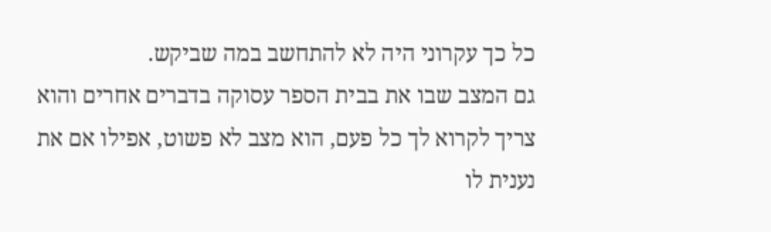כל כך עקרוני היה לא להתחשב במה שביקש.
גם המצב שבו את בבית הספר עסוקה בדברים אחרים והוא צריך לקרוא לך כל פעם, הוא מצב לא פשוט, אפילו אם את נענית לו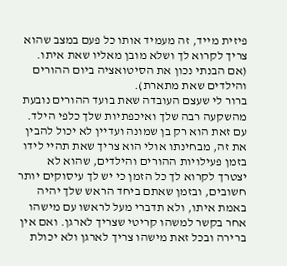פיזית מייד, זה מעמיד אותו כל פעם במצב שהוא צריך לקרוא לך ושלא מובן מאליו שאת איתו. (אם הבנתי נכון את הסיטואציה ביום ההורים והילדים שאת מתארת).
ברור לי שעצם העובדה שאת בועד ההורים נובעת מהשקעה רבה שלך ואיכפתיות שלך כלפי הילד. עם זאת הוא רק בן שמונה ועדיין לא יכול להבין את זה, מבחינתו אולי הוא צריך שאת תהיי לידו בזמן פעילויות ההורים והילדים, שהוא לא יצטרך לקרוא לך כל הזמן כי יש לך עיסוקים יותר חשובים, ובזמן שאתם ביחד הראש שלך יהיה באמת איתו, ולא תדברי מעל לראשו עם מישהו אחר בקשר למשהו קריטי שצריך לארגן. ואם אין ברירה ובכל זאת מישהו צריך לארגן ולא יכולת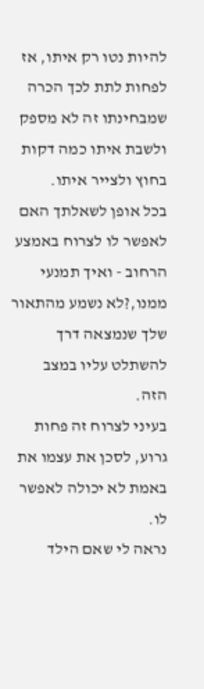להיות נטו רק איתו, אז לפחות לתת לכך הכרה שמבחינתו זה לא מספק ולשבת איתו כמה דקות בחוץ ולצייר איתו.
בכל אופן לשאלתך האם לאפשר לו לצרוח באמצע הרחוב - ואיך תמנעי ממנו,?לא נשמע מהתאור שלך שנמצאה דרך להשתלט עליו במצב הזה.
בעיני לצרוח זה פחות גרוע, לסכן את עצמו את באמת לא יכולה לאפשר לו.
נראה לי שאם הילד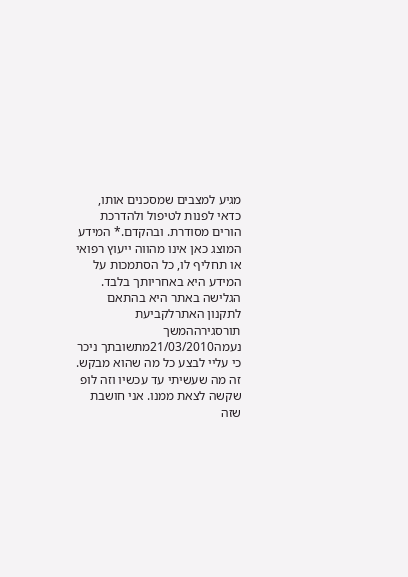מגיע למצבים שמסכנים אותו, כדאי לפנות לטיפול ולהדרכת הורים מסודרת. ובהקדם.* המידע המוצג כאן אינו מהווה ייעוץ רפואי או תחליף לו, כל הסתמכות על המידע היא באחריותך בלבד. הגלישה באתר היא בהתאם לתקנון האתרלקביעת תורסגירההמשך
נעמה21/03/2010מתשובתך ניכר כי עליי לבצע כל מה שהוא מבקש. זה מה שעשיתי עד עכשיו וזה לופ שקשה לצאת ממנו. אני חושבת שזה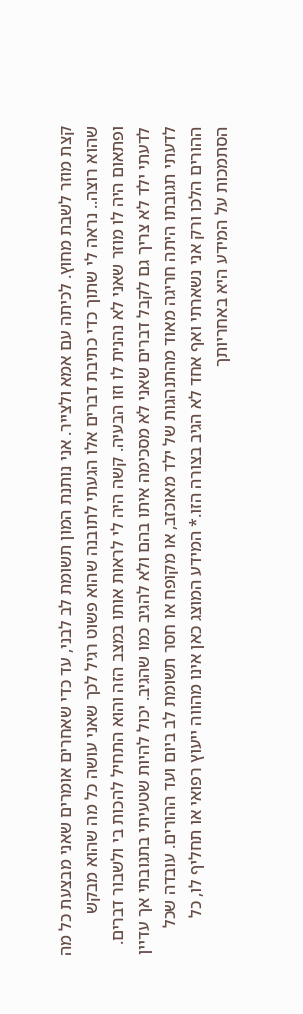קצת מוזר לשבת מחוץ. לכיתה עם אמא ולצייר. אני נותנת המון תשומת לב לבני, עד כדי שאחרים אומרים שאני מבצעת כל מה שהוא רוצה.. נראה לי שתוך כדי כתיבת דברים אלו הגעתי לתובנה שהוא פשוט רגיל לכך שאני עושה כל מה שהוא מבקש ופתאום היה לו מוזר שאני לא נהנית לו וזו הבעיה. קשה היה לי לראות אותו במצב הזה והוא התחיל להכות בי ולשבור דברים.
לדעתי ילד לא צריך גם לקבל דברים שאני לא מסכימה איתו בהם ולא להגיב כמו שהגיב. יכול להיות שטעיתי בתגובתי אך עדיין לדעתי תגובתו היתה חריגה מאוד מהתנהגות של ילד מאוכזב, או מקופח או חסר תשומת לב ביום ועד ההורים. עובדה שכל ההורים הלכו ורק אני נשארתי ואף אחד לא הגיב בצורה הזו.* המידע המוצג כאן אינו מהווה ייעוץ רפואי או תחליף לו, כל הסתמכות על המידע היא באחריותך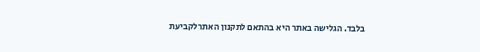בלבד. הגלישה באתר היא בהתאם לתקנון האתרלקביעת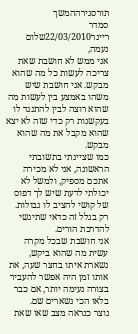תורסגירההמשך
סמדר ריינר22/03/2010שלום נעמה,
אני ממש לא חושבת שאת צריכה לעשות כל מה שהוא מבקש. אני חושבת שיש משהו באמצע בין לעשות מה שהוא רוצה לבין להתנגד לו בעקשנות רק כדי שזה לא יצא שהוא מקבל את מה שהוא מבקש.
כמו שציינתי בתשובתי הראשונה, אני לא מכירה אתכם מספיק, ולמשל לא יכולתי לדעת שיש לך דפוס של קושי להציב לו גבולות. רק בגלל זה כדאי שתיגשי להדרכת הורים.
אני חושבת שבכל מקרה עשית מה שהוא ביקש, נשארת איתו בחצר שעה, את אותו זמן היה אפשר להעביר בצורה נעימה יותר, אם כבר בלאו הכי נשארים שם.
נוצר כנראה מצב שאו שאת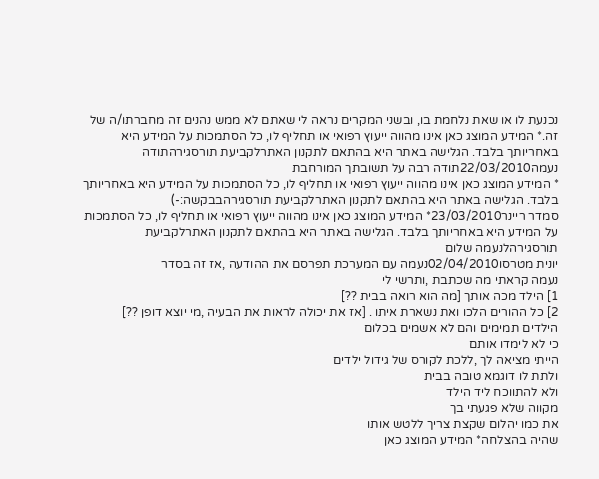נכנעת לו או שאת נלחמת בו, ובשני המקרים נראה לי שאתם לא ממש נהנים זה מחברתו/ה של זה.* המידע המוצג כאן אינו מהווה ייעוץ רפואי או תחליף לו, כל הסתמכות על המידע היא באחריותך בלבד. הגלישה באתר היא בהתאם לתקנון האתרלקביעת תורסגירהתודה
נעמה22/03/2010תודה רבה על תשובתך המורחבת
* המידע המוצג כאן אינו מהווה ייעוץ רפואי או תחליף לו, כל הסתמכות על המידע היא באחריותך בלבד. הגלישה באתר היא בהתאם לתקנון האתרלקביעת תורסגירהבבקשה:-)
סמדר ריינר23/03/2010* המידע המוצג כאן אינו מהווה ייעוץ רפואי או תחליף לו, כל הסתמכות על המידע היא באחריותך בלבד. הגלישה באתר היא בהתאם לתקנון האתרלקביעת תורסגירהלנעמה שלום
יונית מטרסו02/04/2010נעמה עם המערכת תפרסם את ההודעה ,אז זה בסדר
נעמה קראתי מה שכתבת ,ותרשי לי
1] הילד מכה אותך [מה הוא רואה בבית ??]
2] כל ההורים הלכו ואת נשארת איתו . [אז את יכולה לראות את הבעיה ,מי יוצא דופן ??]
הילדים תמימים והם לא אשמים בכלום
כי לא לימדו אותם
הייתי מציאה לך ,ללכת לקורס של גידול ילדים
ולתת לו דוגמא טובה בבית
ולא להתווכח ליד הילד
מקווה שלא פגעתי בך
את כמו יהלום שקצת צריך ללטש אותו
שהיה בהצלחה* המידע המוצג כאן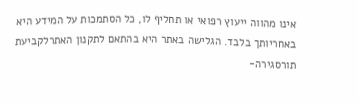אינו מהווה ייעוץ רפואי או תחליף לו, כל הסתמכות על המידע היא באחריותך בלבד. הגלישה באתר היא בהתאם לתקנון האתרלקביעת תורסגירה-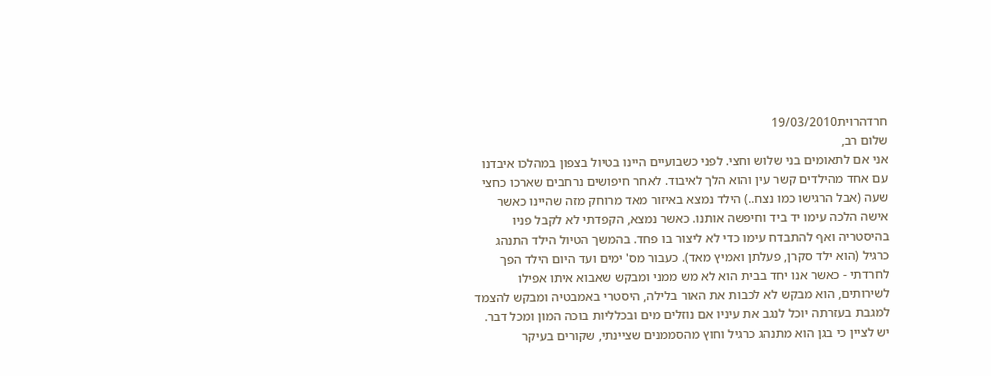חרדהרוית19/03/2010
שלום רב,
אני אם לתאומים בני שלוש וחצי. לפני כשבועיים היינו בטיול בצפון במהלכו איבדנו עם אחד מהילדים קשר עין והוא הלך לאיבוד. לאחר חיפושים נרחבים שארכו כחצי שעה (אבל הרגישו כמו נצח..) הילד נמצא באיזור מאד מרוחק מזה שהיינו כאשר אישה הלכה עימו יד ביד וחיפשה אותנו. כאשר נמצא, הקפדתי לא לקבל פניו בהיסטריה ואף להתבדח עימו כדי לא ליצור בו פחד. בהמשך הטיול הילד התנהג כרגיל (הוא ילד סקרן, פעלתן ואמיץ מאד). כעבור מס' ימים ועד היום הילד הפך לחרדתי - כאשר אנו יחד בבית הוא לא מש ממני ומבקש שאבוא איתו אפילו לשירותים, הוא מבקש לא לכבות את האור בלילה, היסטרי באמבטיה ומבקש להצמד למגבת בעזרתה יוכל לנגב את עיניו אם נוזלים מים ובכלליות בוכה המון ומכל דבר. יש לציין כי בגן הוא מתנהג כרגיל וחוץ מהסממנים שציינתי, שקורים בעיקר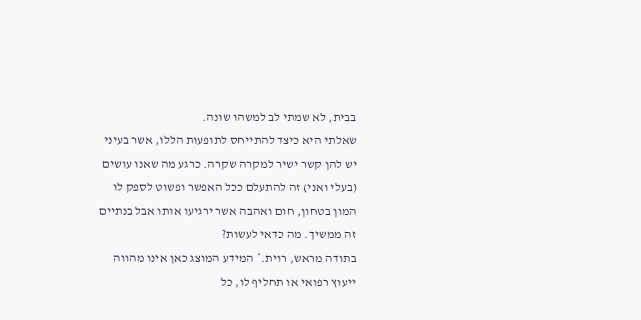בבית, לא שמתי לב למשהו שונה.
שאלתי היא כיצד להתייחס לתופעות הללו, אשר בעיני יש להן קשר ישיר למקרה שקרה. כרגע מה שאנו עושים (בעלי ואני) זה להתעלם ככל האפשר ופשוט לספק לו המון בטחון, חום ואהבה אשר ירגיעו אותו אבל בנתיים זה ממשיך. מה כדאי לעשות?
בתודה מראש, רוית.* המידע המוצג כאן אינו מהווה ייעוץ רפואי או תחליף לו, כל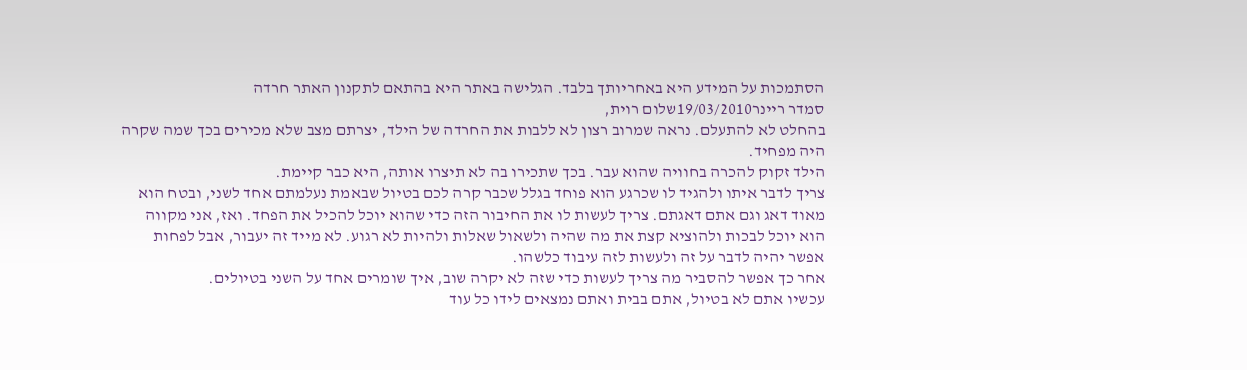הסתמכות על המידע היא באחריותך בלבד. הגלישה באתר היא בהתאם לתקנון האתר חרדה
סמדר ריינר19/03/2010שלום רוית,
בהחלט לא להתעלם. נראה שמרוב רצון לא ללבות את החרדה של הילד, יצרתם מצב שלא מכירים בכך שמה שקרה היה מפחיד.
הילד זקוק להכרה בחוויה שהוא עבר. בכך שתכירו בה לא תיצרו אותה, היא כבר קיימת.
צריך לדבר איתו ולהגיד לו שכרגע הוא פוחד בגלל שכבר קרה לכם בטיול שבאמת נעלמתם אחד לשני, ובטח הוא מאוד דאג וגם אתם דאגתם. צריך לעשות לו את החיבור הזה כדי שהוא יוכל להכיל את הפחד. ואז, אני מקווה הוא יוכל לבכות ולהוציא קצת את מה שהיה ולשאול שאלות ולהיות לא רגוע. לא מייד זה יעבור, אבל לפחות אפשר יהיה לדבר על זה ולעשות לזה עיבוד כלשהו.
אחר כך אפשר להסביר מה צריך לעשות כדי שזה לא יקרה שוב, איך שומרים אחד על השני בטיולים.
עכשיו אתם לא בטיול, אתם בבית ואתם נמצאים לידו כל עוד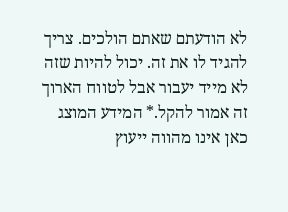לא הודעתם שאתם הולכים. צריך להגיד לו את זה. יכול להיות שזה לא מייד יעבור אבל לטווח הארוך זה אמור להקל.* המידע המוצג כאן אינו מהווה ייעוץ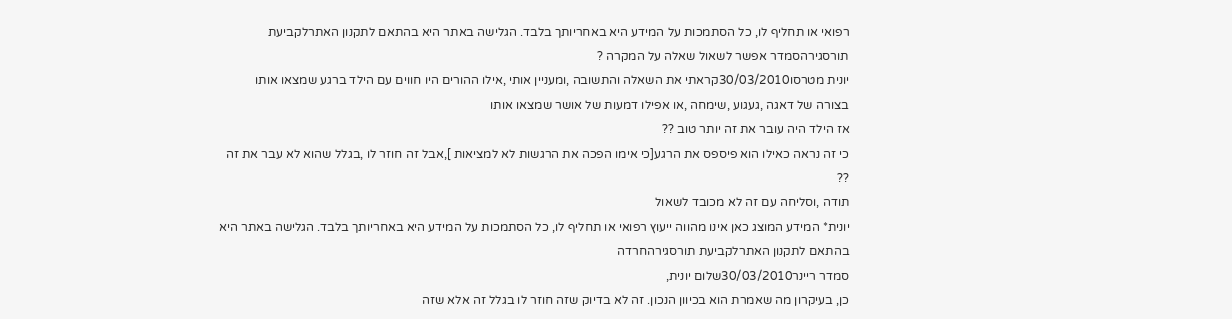רפואי או תחליף לו, כל הסתמכות על המידע היא באחריותך בלבד. הגלישה באתר היא בהתאם לתקנון האתרלקביעת תורסגירהסמדר אפשר לשאול שאלה על המקרה ?
יונית מטרסו30/03/2010קראתי את השאלה והתשובה ,ומעניין אותי ,אילו ההורים היו חווים עם הילד ברגע שמצאו אותו
בצורה של דאגה ,געגוע ,שימחה ,או אפילו דמעות של אושר שמצאו אותו
אז הילד היה עובר את זה יותר טוב ??
כי זה נראה כאילו הוא פיספס את הרגע[כי אימו הפכה את הרגשות לא למציאות ],אבל זה חוזר לו ,בגלל שהוא לא עבר את זה ??
תודה ,וסליחה עם זה לא מכובד לשאול
יונית* המידע המוצג כאן אינו מהווה ייעוץ רפואי או תחליף לו, כל הסתמכות על המידע היא באחריותך בלבד. הגלישה באתר היא בהתאם לתקנון האתרלקביעת תורסגירהחרדה
סמדר ריינר30/03/2010שלום יונית,
כן, בעיקרון מה שאמרת הוא בכיוון הנכון. זה לא בדיוק שזה חוזר לו בגלל זה אלא שזה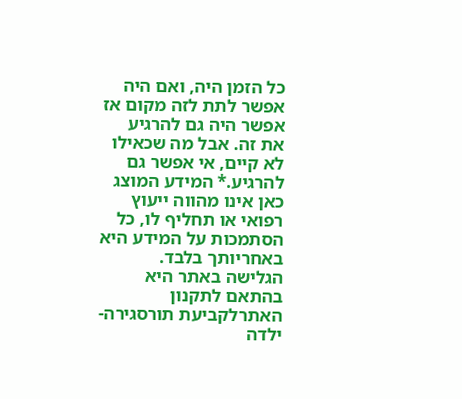כל הזמן היה, ואם היה אפשר לתת לזה מקום אז אפשר היה גם להרגיע את זה. אבל מה שכאילו לא קיים, אי אפשר גם להרגיע.* המידע המוצג כאן אינו מהווה ייעוץ רפואי או תחליף לו, כל הסתמכות על המידע היא באחריותך בלבד. הגלישה באתר היא בהתאם לתקנון האתרלקביעת תורסגירה- ילדה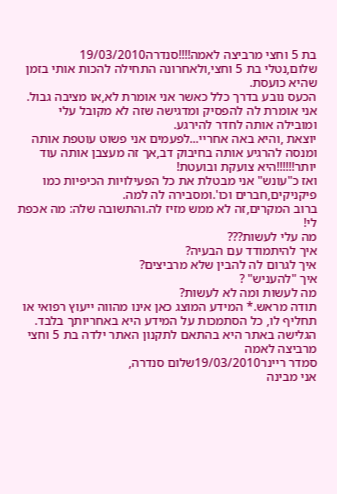בת 5 וחצי מרביצה לאמה!!!!סנדרה19/03/2010
שלום,נטלי בת 5 וחצי,ולאחרונה התחילה להכות אותי בזמן שהיא כועסת.
הכעס נובע בדרך כלל כאשר אני אומרת לא,או מציבה גבול.
אני אומרת לה להפסיק ומדגישה שזה לא מקובל עלי ומובילה אותה לחדר להירגע.
יוצאת ,והיא באה אחריי...לפעמים אני פשוט עוטפת אותה ומנסה להרגיע אותה בחיבוק דב,אך זה מעצבן אותה עוד יותר!!!!!!היא צועקת ובועטת!
ואז כ"עונש" אני מבטלת את כל הפעילויות הכיפיות כמו פיקניקים,חברים וכו'.ומסבירה לה למה.
ברוב המקרים,זה לא ממש מזיז לה.והתשובה שלה: מה אכפת לי!
מה עלי לעשות???
איך להיתמודד עם הבעיה?
איך לגרום לה להבין שלא מרביצים?
איך "להעניש" ?
מה לעשות ומה לא לעשות?
תודה מראש.* המידע המוצג כאן אינו מהווה ייעוץ רפואי או תחליף לו, כל הסתמכות על המידע היא באחריותך בלבד. הגלישה באתר היא בהתאם לתקנון האתר ילדה בת 5 וחצי מרביצה לאמה
סמדר ריינר19/03/2010שלום סנדרה,
אני מבינה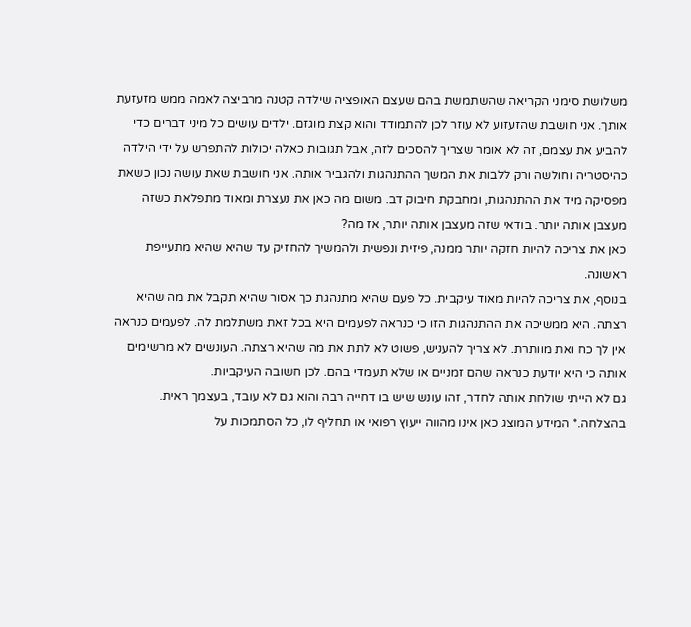משלושת סימני הקריאה שהשתמשת בהם שעצם האופציה שילדה קטנה מרביצה לאמה ממש מזעזעת אותך. אני חושבת שהזעזוע לא עוזר לכן להתמודד והוא קצת מוגזם. ילדים עושים כל מיני דברים כדי להביע את עצמם, זה לא אומר שצריך להסכים לזה, אבל תגובות כאלה יכולות להתפרש על ידי הילדה כהיסטריה וחולשה ורק ללבות את המשך ההתנהגות ולהגביר אותה. אני חושבת שאת עושה נכון כשאת מפסיקה מיד את ההתנהגות, ומחבקת חיבוק דב. משום מה כאן את נעצרת ומאוד מתפלאת כשזה מעצבן אותה יותר. בודאי שזה מעצבן אותה יותר, אז מה?
כאן את צריכה להיות חזקה יותר ממנה, פיזית ונפשית ולהמשיך להחזיק עד שהיא שהיא מתעייפת ראשונה.
בנוסף, את צריכה להיות מאוד עיקבית. כל פעם שהיא מתנהגת כך אסור שהיא תקבל את מה שהיא רצתה. היא ממשיכה את ההתנהגות הזו כי כנראה לפעמים היא בכל זאת משתלמת לה. לפעמים כנראה אין לך כח ואת מוותרת. לא צריך להעניש, פשוט לא לתת את מה שהיא רצתה. העונשים לא מרשימים אותה כי היא יודעת כנראה שהם זמניים או שלא תעמדי בהם. לכן חשובה העיקביות.
גם לא הייתי שולחת אותה לחדר, זהו עונש שיש בו דחייה רבה והוא גם לא עובד, בעצמך ראית.
בהצלחה.* המידע המוצג כאן אינו מהווה ייעוץ רפואי או תחליף לו, כל הסתמכות על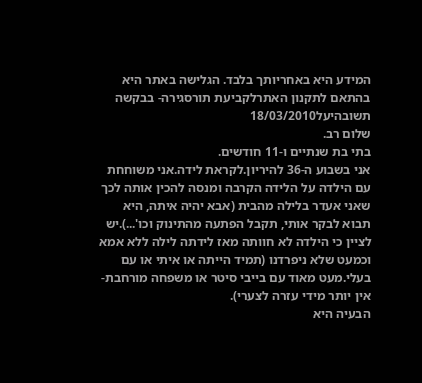המידע היא באחריותך בלבד. הגלישה באתר היא בהתאם לתקנון האתרלקביעת תורסגירה- בבקשה תשובהיעל18/03/2010
שלום רב.
בתי בת שנתיים ו-11 חודשים.
אני בשבוע ה-36 להיריון.לקראת לידה.אני משוחחת עם הילדה על הלידה הקרבה ומנסה להכין אותה לכך שאני אעדר בלילה מהבית (אבא יהיה איתה, היא תבוא לבקר אותי, תקבל הפתעה מהתינוק וכו'...).יש לציין כי הילדה לא חוותה מאז לידתה לילה ללא אמא וכמעט שלא ניפרדנו (תמיד הייתה או איתי או עם בעלי.מעט מאוד עם בייבי סיטר או משפחה מורחבת- אין יותר מידי עזרה לצערי).
הבעיה היא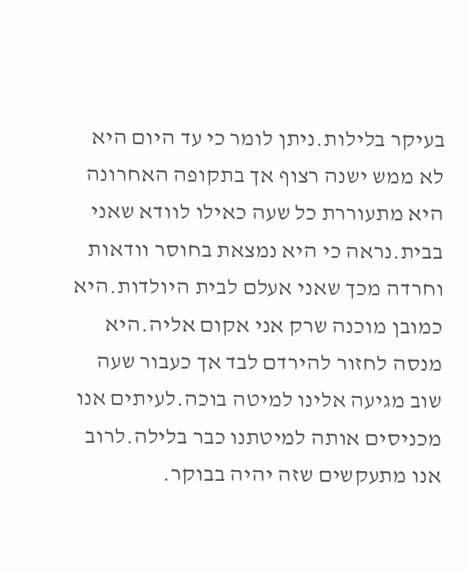בעיקר בלילות.ניתן לומר כי עד היום היא לא ממש ישנה רצוף אך בתקופה האחרונה היא מתעוררת כל שעה כאילו לוודא שאני בבית.נראה כי היא נמצאת בחוסר וודאות וחרדה מכך שאני אעלם לבית היולדות.היא כמובן מוכנה שרק אני אקום אליה.היא מנסה לחזור להירדם לבד אך כעבור שעה שוב מגיעה אלינו למיטה בוכה.לעיתים אנו מכניסים אותה למיטתנו כבר בלילה.לרוב אנו מתעקשים שזה יהיה בבוקר.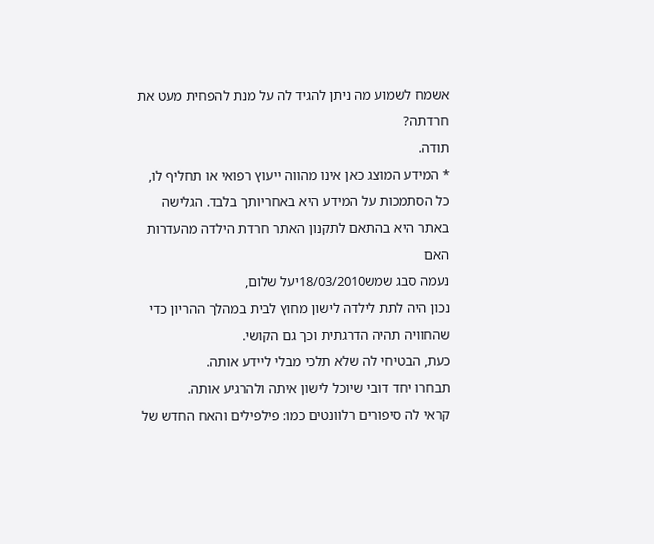אשמח לשמוע מה ניתן להגיד לה על מנת להפחית מעט את חרדתה?
תודה.
* המידע המוצג כאן אינו מהווה ייעוץ רפואי או תחליף לו, כל הסתמכות על המידע היא באחריותך בלבד. הגלישה באתר היא בהתאם לתקנון האתר חרדת הילדה מהעדרות האם
נעמה סבג שמש18/03/2010יעל שלום,
נכון היה לתת לילדה לישון מחוץ לבית במהלך ההריון כדי שהחוויה תהיה הדרגתית וכך גם הקושי.
כעת, הבטיחי לה שלא תלכי מבלי ליידע אותה.
תבחרו יחד דובי שיוכל לישון איתה ולהרגיע אותה.
קראי לה סיפורים רלוונטים כמו: פילפילים והאח החדש של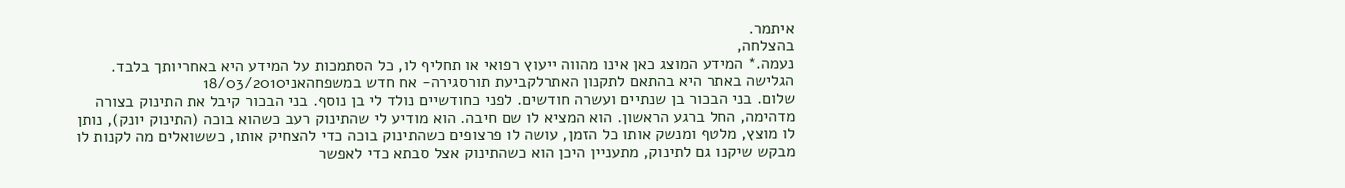איתמר.
בהצלחה,
נעמה.* המידע המוצג כאן אינו מהווה ייעוץ רפואי או תחליף לו, כל הסתמכות על המידע היא באחריותך בלבד. הגלישה באתר היא בהתאם לתקנון האתרלקביעת תורסגירה- אח חדש במשפחהאני18/03/2010
שלום. בני הבכור בן שנתיים ועשרה חודשים. לפני כחודשיים נולד לי בן נוסף. בני הבכור קיבל את התינוק בצורה מדהימה, החל ברגע הראשון. הוא המציא לו שם חיבה. הוא מודיע לי שהתינוק רעב כשהוא בוכה (התינוק יונק), נותן לו מוצץ, מלטף ומנשק אותו כל הזמן, עושה לו פרצופים כשהתינוק בוכה כדי להצחיק אותו, כששואלים מה לקנות לו מבקש שיקנו גם לתינוק, מתעניין היכן הוא כשהתינוק אצל סבתא כדי לאפשר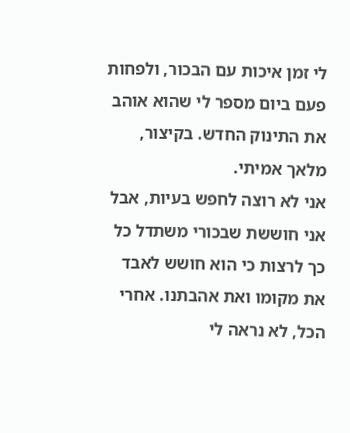לי זמן איכות עם הבכור, ולפחות פעם ביום מספר לי שהוא אוהב את התינוק החדש. בקיצור, מלאך אמיתי.
אני לא רוצה לחפש בעיות, אבל אני חוששת שבכורי משתדל כל כך לרצות כי הוא חושש לאבד את מקומו ואת אהבתנו. אחרי הכל, לא נראה לי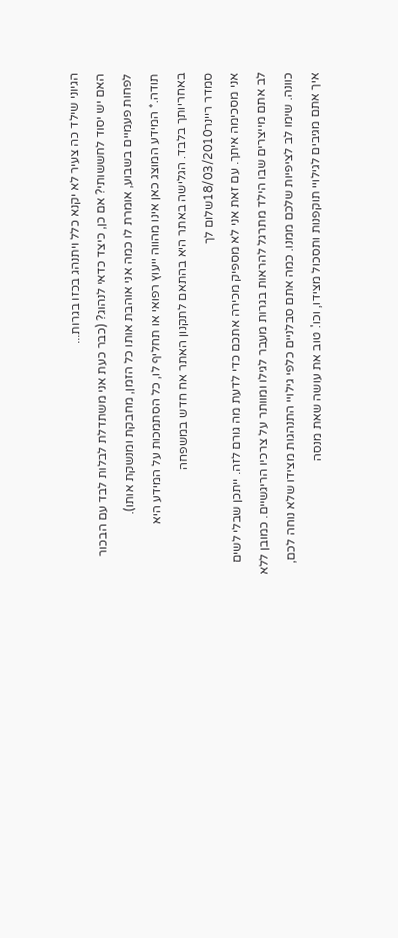הגיוני שילד כה צעיר לא יקנא כלל ויתנהג בכזו בגרות...
האם יש יסוד לחששותי? אם כן, כיצד כדאי לנהוג? (כבר כעת אני משתדלת לבלות לבד עם הבכור לפחות פעמיים בשבוע, אומרת לו כמה אני אוהבת אותו כל הזמן, מחבקת ומנשקת אותו).
תודה.* המידע המוצג כאן אינו מהווה ייעוץ רפואי או תחליף לו, כל הסתמכות על המידע היא באחריותך בלבד. הגלישה באתר היא בהתאם לתקנון האתר אח חדש במשפחה
סמדר ריינר18/03/2010שלום לך
אני מסכימה איתך. עם זאת אני לא מספיק מכירה אתכם כדי לדעת מה גורם לזה. ייתכן שבלי לשים לב אתם מייצרים שבו הילד מתרגל להראות בגרות מעבר לגילו ומוותר על צרכיו הריגשיים. כמובן ללא כוונה. שימו לב לציפיות שלכם ממנו. כמה אתם סבלניים כלפי גילויי התנהגות מצידו שלא נוחה לכם, איך אתם מגיבים לגילויי תוקפנות ותסכול מצידו, וכו'. טוב את עושה שאת מנסה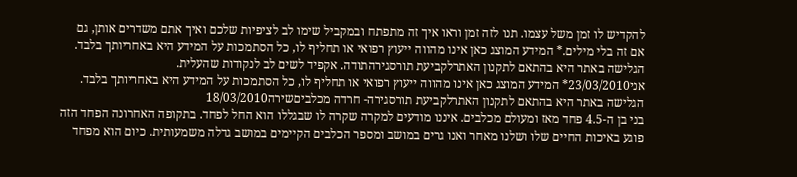להקדיש לו זמן משל עצמו. תנו לזה זמן וראו איך זה מתפתח ובמקביל שימו לב לציפיות שלכם ואיך אתם משדרים אותן, גם אם זה בלי מילים.* המידע המוצג כאן אינו מהווה ייעוץ רפואי או תחליף לו, כל הסתמכות על המידע היא באחריותך בלבד. הגלישה באתר היא בהתאם לתקנון האתרלקביעת תורסגירהתודה. אקפיד לשים לב לנקודות שהעלית.
אני23/03/2010* המידע המוצג כאן אינו מהווה ייעוץ רפואי או תחליף לו, כל הסתמכות על המידע היא באחריותך בלבד. הגלישה באתר היא בהתאם לתקנון האתרלקביעת תורסגירה- חרדה מכלביםשירה18/03/2010
בני בן ה-4.5 פחד מאז ומעולם מכלבים. איננו מודעים למקרה שקרה לו שבגללו הוא החל לפחד. בתקופה האחרונה הפחד הזה פוגע באיכות החיים שלו ושלנו מאחר ואנו גרים במושב ומספר הכלבים הקיימים במושב גדלה משמעותית. כיום הוא מפחד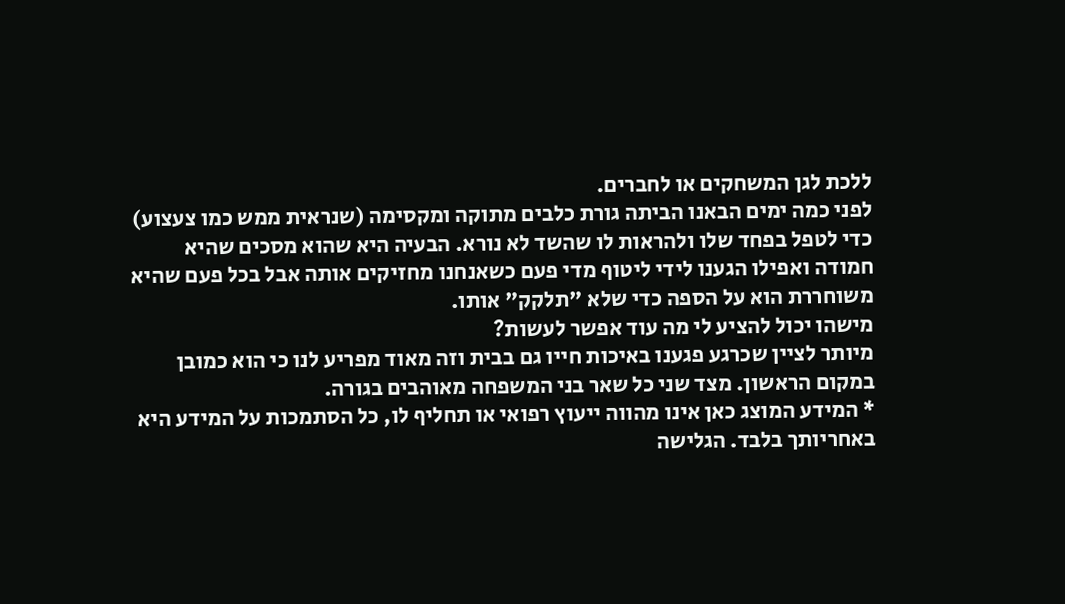ללכת לגן המשחקים או לחברים.
לפני כמה ימים הבאנו הביתה גורת כלבים מתוקה ומקסימה (שנראית ממש כמו צעצוע) כדי לטפל בפחד שלו ולהראות לו שהשד לא נורא. הבעיה היא שהוא מסכים שהיא חמודה ואפילו הגענו לידי ליטוף מדי פעם כשאנחנו מחזיקים אותה אבל בכל פעם שהיא משוחררת הוא על הספה כדי שלא "תלקק" אותו.
מישהו יכול להציע לי מה עוד אפשר לעשות?
מיותר לציין שכרגע פגענו באיכות חייו גם בבית וזה מאוד מפריע לנו כי הוא כמובן במקום הראשון. מצד שני כל שאר בני המשפחה מאוהבים בגורה.
* המידע המוצג כאן אינו מהווה ייעוץ רפואי או תחליף לו, כל הסתמכות על המידע היא באחריותך בלבד. הגלישה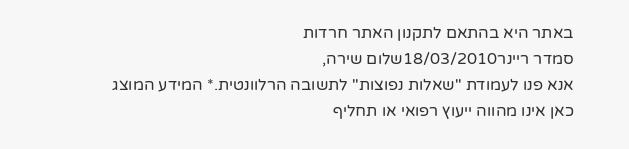באתר היא בהתאם לתקנון האתר חרדות
סמדר ריינר18/03/2010שלום שירה,
אנא פנו לעמודת "שאלות נפוצות" לתשובה הרלוונטית.* המידע המוצג כאן אינו מהווה ייעוץ רפואי או תחליף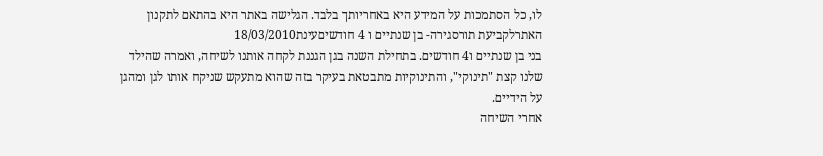לו, כל הסתמכות על המידע היא באחריותך בלבד. הגלישה באתר היא בהתאם לתקנון האתרלקביעת תורסגירה- בן שנתיים ו 4 חודשיםעינת18/03/2010
בני בן שנתיים ו4 חודשים. בתחילת השנה בגן הגננת לקחה אותנו לשיחה, ואמרה שהילד שלנו קצת "תינוקי", והתינוקיות מתבטאת בעיקר בזה שהוא מתעקש שניקח אותו לגן ומהגן על הידיים.
אחרי השיחה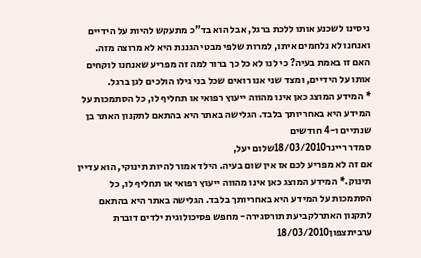ניסינו לשכנע אותו ללכת ברגל, אבל הוא בד"כ מתעקש להיות על הידיים ואנחנו לא נלחמים איתו, למרות שלפי מבטי הגננת היא לא מרוצה מזה.
האם זו באמת בעיה? כי לנו לא כל כך ברור למה זה מפריע שאנחנו לוקחים אותו על הידיים, ומצד שני אנו רואים שכל בני גילו הולכים לגן ברגל.
* המידע המוצג כאן אינו מהווה ייעוץ רפואי או תחליף לו, כל הסתמכות על המידע היא באחריותך בלבד. הגלישה באתר היא בהתאם לתקנון האתר בן שנתיים ו-4 חודשים
סמדר ריינר18/03/2010שלום יעל,
אם זה לא מפריע לכם אז אין שום בעיה. הילד אמור להיות תינוקי, הוא עדיין תינוק.* המידע המוצג כאן אינו מהווה ייעוץ רפואי או תחליף לו, כל הסתמכות על המידע היא באחריותך בלבד. הגלישה באתר היא בהתאם לתקנון האתרלקביעת תורסגירה- מחפש פסיכולוגית ילדים דוברת ערביתצפון18/03/2010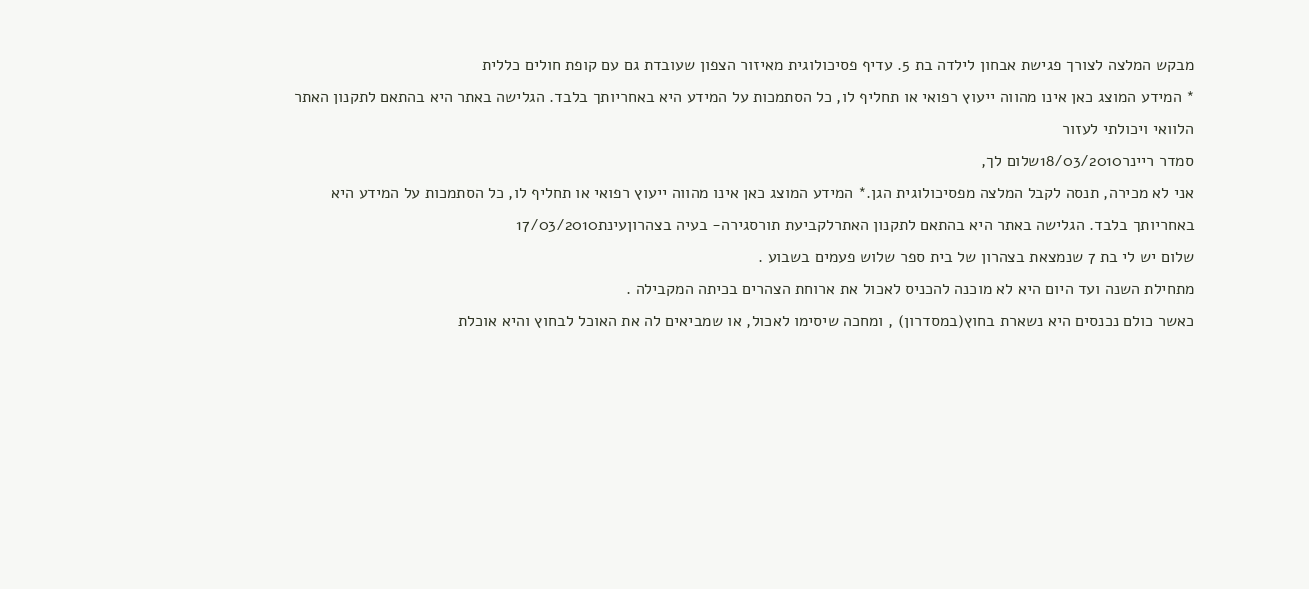מבקש המלצה לצורך פגישת אבחון לילדה בת 5. עדיף פסיכולוגית מאיזור הצפון שעובדת גם עם קופת חולים כללית
* המידע המוצג כאן אינו מהווה ייעוץ רפואי או תחליף לו, כל הסתמכות על המידע היא באחריותך בלבד. הגלישה באתר היא בהתאם לתקנון האתר הלוואי ויכולתי לעזור
סמדר ריינר18/03/2010שלום לך,
אני לא מכירה, תנסה לקבל המלצה מפסיכולוגית הגן.* המידע המוצג כאן אינו מהווה ייעוץ רפואי או תחליף לו, כל הסתמכות על המידע היא באחריותך בלבד. הגלישה באתר היא בהתאם לתקנון האתרלקביעת תורסגירה- בעיה בצהרוןעינת17/03/2010
שלום יש לי בת 7 שנמצאת בצהרון של בית ספר שלוש פעמים בשבוע .
מתחילת השנה ועד היום היא לא מוכנה להכניס לאכול את ארוחת הצהרים בכיתה המקבילה .
כאשר כולם נכנסים היא נשארת בחוץ(במסדרון) , ומחכה שיסימו לאכול, או שמביאים לה את האוכל לבחוץ והיא אוכלת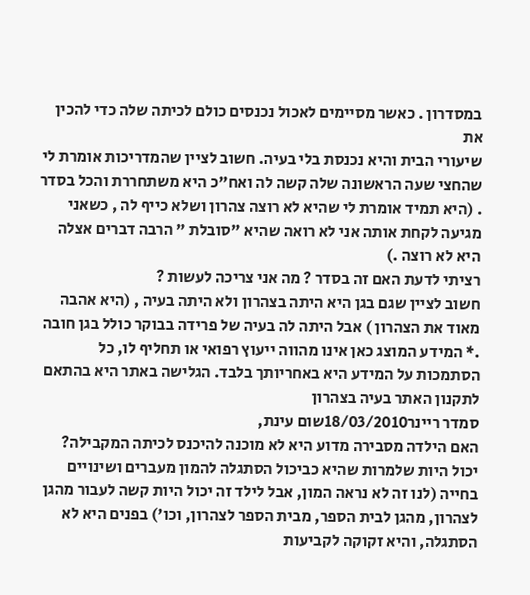במסדרון . כאשר מסיימים לאכול נכנסים כולם לכיתה שלה כדי להכין את
שיעורי הבית והיא נכנסת בלי בעיה. חשוב לציין שהמדריכות אומרת לי שהחצי שעה הראשונה שלה קשה לה ואח"כ היא משתחררת והכל בסדר . (היא תמיד אומרת לי שהיא לא רוצה צהרון ושלא כייף לה , כשאני מגיעה לקחת אותה אני לא רואה שהיא "סובלת " הרבה דברים אצלה היא לא רוצה .)
רציתי לדעת האם זה בסדר ? מה אני צריכה לעשות ?
חשוב לציין שגם בגן היא היתה בצהרון ולא היתה בעיה , (היא אהבה מאוד את הצהרון ) אבל היתה לה בעיה של פרידה בבוקר כולל בגן חובה .* המידע המוצג כאן אינו מהווה ייעוץ רפואי או תחליף לו, כל הסתמכות על המידע היא באחריותך בלבד. הגלישה באתר היא בהתאם לתקנון האתר בעיה בצהרון
סמדר ריינר18/03/2010שום עינת,
האם הילדה מסבירה מדוע היא לא מוכנה להיכנס לכיתה המקבילה?
יכול היות שלמרות שהיא כביכול הסתגלה להמון מעברים ושינויים בחייה (לנו זה לא נראה המון, אבל לילד זה יכול היות קשה לעבור מהגן לצהרון, מהגן לבית הספר, מבית הספר לצהרון, וכו') בפנים היא לא הסתגלה, והיא זקוקה לקביעות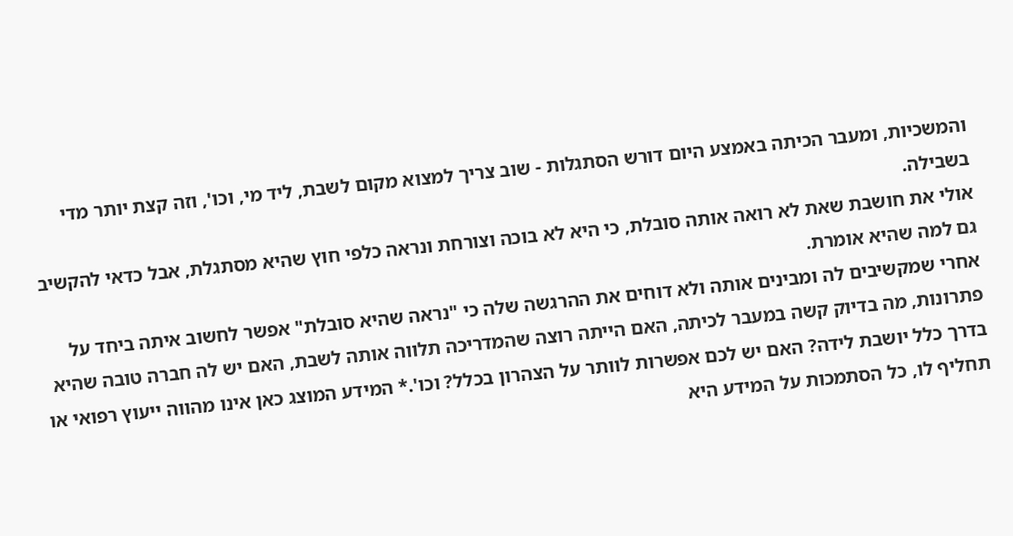והמשכיות, ומעבר הכיתה באמצע היום דורש הסתגלות - שוב צריך למצוא מקום לשבת, ליד מי, וכו', וזה קצת יותר מדי בשבילה.
אולי את חושבת שאת לא רואה אותה סובלת, כי היא לא בוכה וצורחת ונראה כלפי חוץ שהיא מסתגלת, אבל כדאי להקשיב גם למה שהיא אומרת.
אחרי שמקשיבים לה ומבינים אותה ולא דוחים את ההרגשה שלה כי "נראה שהיא סובלת" אפשר לחשוב איתה ביחד על פתרונות, מה בדיוק קשה במעבר לכיתה, האם הייתה רוצה שהמדריכה תלווה אותה לשבת, האם יש לה חברה טובה שהיא בדרך כלל יושבת לידה? האם יש לכם אפשרות לוותר על הצהרון בכלל? וכו'.* המידע המוצג כאן אינו מהווה ייעוץ רפואי או תחליף לו, כל הסתמכות על המידע היא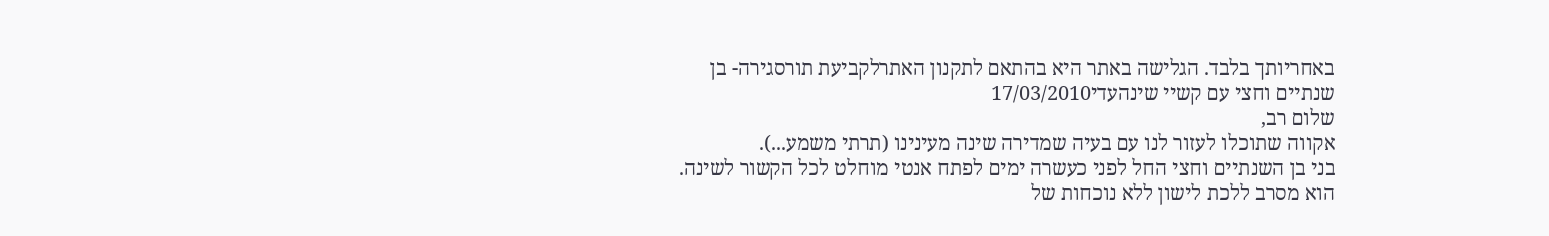באחריותך בלבד. הגלישה באתר היא בהתאם לתקנון האתרלקביעת תורסגירה- בן שנתיים וחצי עם קשיי שינהעדי17/03/2010
שלום רב,
אקווה שתוכלו לעזור לנו עם בעיה שמדירה שינה מעינינו (תרתי משמע...).
בני בן השנתיים וחצי החל לפני כעשרה ימים לפתח אנטי מוחלט לכל הקשור לשינה. הוא מסרב ללכת לישון ללא נוכחות של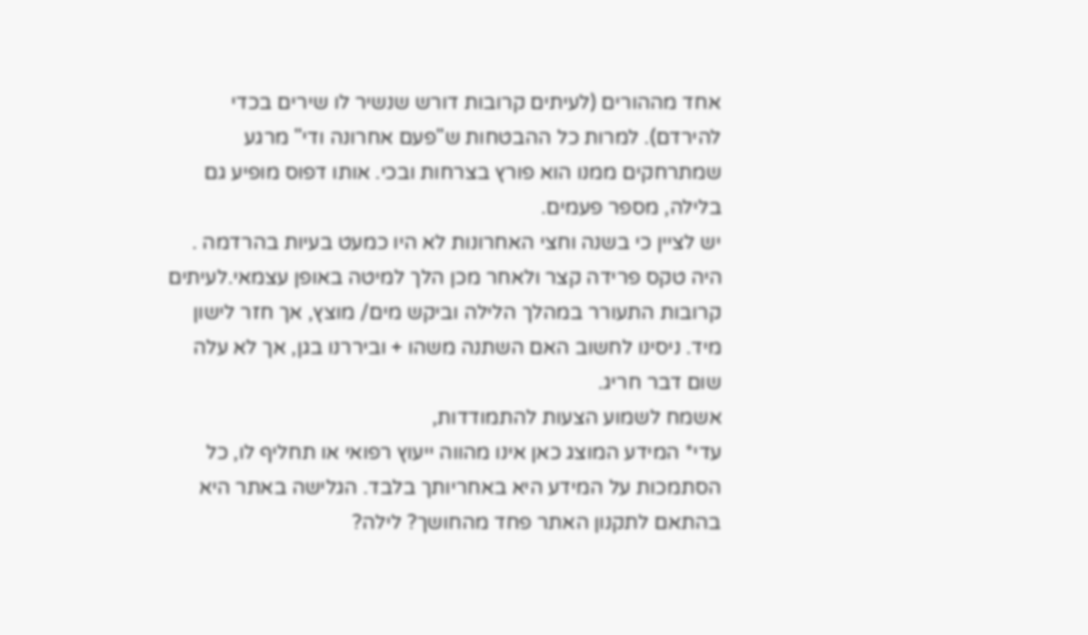אחד מההורים (לעיתים קרובות דורש שנשיר לו שירים בכדי להירדם). למרות כל ההבטחות ש"פעם אחרונה ודי" מרגע שמתרחקים ממנו הוא פורץ בצרחות ובכי. אותו דפוס מופיע גם בלילה, מספר פעמים.
יש לציין כי בשנה וחצי האחרונות לא היו כמעט בעיות בהרדמה . היה טקס פרידה קצר ולאחר מכן הלך למיטה באופן עצמאי.לעיתים קרובות התעורר במהלך הלילה וביקש מים/ מוצץ, אך חזר לישון מיד. ניסינו לחשוב האם השתנה משהו + וביררנו בגן, אך לא עלה שום דבר חריג.
אשמח לשמוע הצעות להתמודדות,
עדי* המידע המוצג כאן אינו מהווה ייעוץ רפואי או תחליף לו, כל הסתמכות על המידע היא באחריותך בלבד. הגלישה באתר היא בהתאם לתקנון האתר פחד מהחושך? לילה?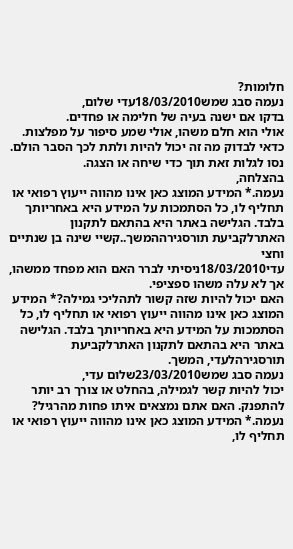חלומות?
נעמה סבג שמש18/03/2010עדי שלום,
בדקו אם ישנה בעיה של חלימה או פחדים.
אולי הוא חלם משהו, אולי שמע סיפור על מפלצות. כדאי לבדוק מה זה יכול להיות ולתת לכך הסבר הולם.
נסו לגלות זאת תוך כדי שיחה או הצגה.
בהצלחה,
נעמה.* המידע המוצג כאן אינו מהווה ייעוץ רפואי או תחליף לו, כל הסתמכות על המידע היא באחריותך בלבד. הגלישה באתר היא בהתאם לתקנון האתרלקביעת תורסגירההמשך..קשיי שינה בן שנתיים וחצי
עדי18/03/2010ניסיתי לברר האם הוא מפחד ממשהו, אך לא עלה משהו ספציפי.
האם יכול להיות שזה קשור לתהליכי גמילה?* המידע המוצג כאן אינו מהווה ייעוץ רפואי או תחליף לו, כל הסתמכות על המידע היא באחריותך בלבד. הגלישה באתר היא בהתאם לתקנון האתרלקביעת תורסגירהלעדי, המשך.
נעמה סבג שמש23/03/2010שלום עדי,
יכול להיות קשר לגמילה, בהחלט או צורך רב יותר להתפנק. האם אתם נמצאים איתו פחות מהרגיל?
נעמה.* המידע המוצג כאן אינו מהווה ייעוץ רפואי או תחליף לו,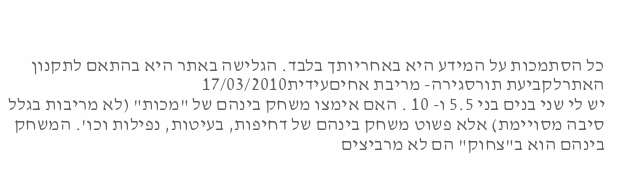כל הסתמכות על המידע היא באחריותך בלבד. הגלישה באתר היא בהתאם לתקנון האתרלקביעת תורסגירה- מריבת אחיםעידית17/03/2010
יש לי שני בנים בני 5.5 ו- 10 . האם אימצו משחק בינהם של "מכות" (לא מריבות בגלל סיבה מסויימת) אלא פשוט משחק בינהם של דחיפות, בעיטות, נפילות וכו'. המשחק בינהם הוא ב"צחוק" הם לא מרביצים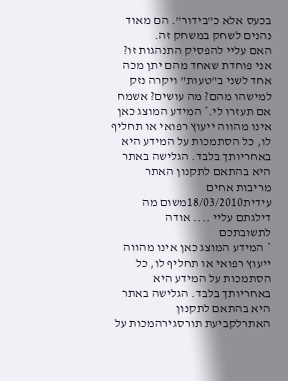בכעס אלא כ"בידור". הם מאוד נהנים לשחק במשחק זה.
האם עליי להפסיק התנהגות זו? אני פוחדת שאחד מהם יתן מכה אחד לשני ב"טעות" ויקרה נזק למישהו מהם? מה עושים? אשמח אם תעזרו לי.* המידע המוצג כאן אינו מהווה ייעוץ רפואי או תחליף לו, כל הסתמכות על המידע היא באחריותך בלבד. הגלישה באתר היא בהתאם לתקנון האתר מריבות אחים
עידית18/03/2010משום מה דילגתם עליי .... אודה לתשובתכם
* המידע המוצג כאן אינו מהווה ייעוץ רפואי או תחליף לו, כל הסתמכות על המידע היא באחריותך בלבד. הגלישה באתר היא בהתאם לתקנון האתרלקביעת תורסגירהמכות על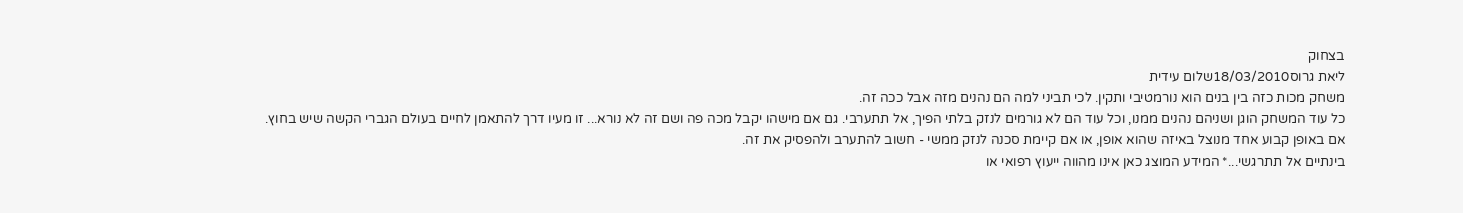בצחוק
ליאת גרוס18/03/2010שלום עידית
משחק מכות כזה בין בנים הוא נורמטיבי ותקין. לכי תביני למה הם נהנים מזה אבל ככה זה.
כל עוד המשחק הוגן ושניהם נהנים ממנו, וכל עוד הם לא גורמים לנזק בלתי הפיך, אל תתערבי. גם אם מישהו יקבל מכה פה ושם זה לא נורא... זו מעיו דרך להתאמן לחיים בעולם הגברי הקשה שיש בחוץ.
אם באופן קבוע אחד מנוצל באיזה שהוא אופן, או אם קיימת סכנה לנזק ממשי - חשוב להתערב ולהפסיק את זה.
בינתיים אל תתרגשי...* המידע המוצג כאן אינו מהווה ייעוץ רפואי או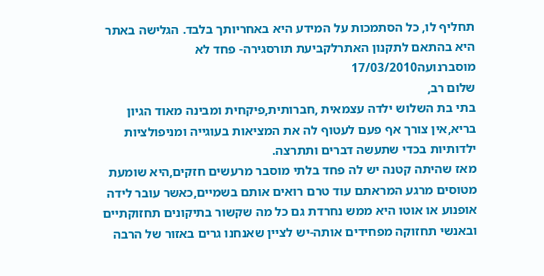תחליף לו, כל הסתמכות על המידע היא באחריותך בלבד. הגלישה באתר היא בהתאם לתקנון האתרלקביעת תורסגירה- פחד לא מוסברנועה17/03/2010
שלום רב,
בתי בת השלוש ילדה עצמאית ,חברותית,פיקחית ומבינה מאוד הגיון בריא,אין צורך אף פעם לעטוף לה את המציאות בעוגייה ומניפולציות ילדותיות בכדי שתעשה דברים ותתרצה.
מאז שהיתה קטנה יש לה פחד בלתי מוסבר מרעשים חזקים,היא שומעת מטוסים מרגע המראתם עוד טרם רואים אותם בשמיים,כאשר עובר לידה אופנוע או אוטו היא ממש נחרדת גם כל מה שקשור בתיקונים תחזוקתיים ובאנשי תחזוקה מפחידים אותה-יש לציין שאנחנו גרים באזור של הרבה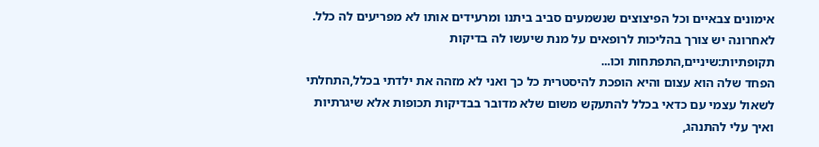אימונים צבאיים וכל הפיצוצים שנשמעים סביב ביתנו ומרעידים אותו לא מפריעים לה כלל.
לאחרונה יש צורך בהליכות לרופאים על מנת שיעשו לה בדיקות תקופתיות:שיניים,התפתחות וכו...
הפחד שלה הוא עצום והיא הופכת להיסטרית כל כך ואני לא מזהה את ילדתי בכלל,התחלתי לשאול עצמי עם כדאי בכלל להתעקש משום שלא מדובר בבדיקות תכופות אלא שיגרתיות ואיך עלי להתנהג,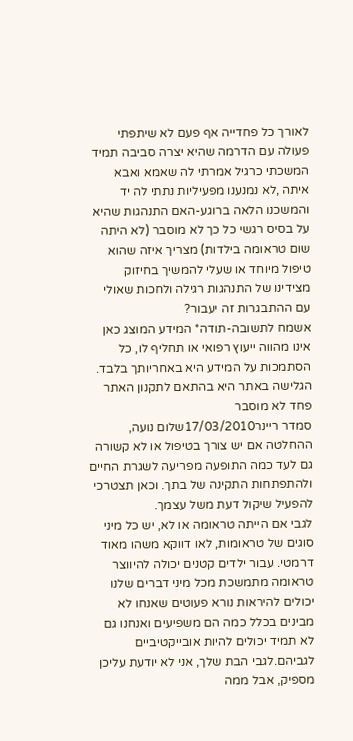לאורך כל פחדייה אף פעם לא שיתפתי פעולה עם הדרמה שהיא יצרה סביבה תמיד המשכתי כרגיל אמרתי לה שאמא ואבא איתה ,לא נמנענו מפעיליות נתתי לה יד והמשכנו הלאה ברוגע-האם התנהגות שהיא על בסיס רגשי כל כך לא מוסבר (לא היתה שום טראומה בילדות) מצריך איזה שהוא טיפול מיוחד או שעלי להמשיך בחיזוק מצידינו של התנהגות רגילה ולחכות שאולי עם ההתבגרות זה יעבור?
אשמח לתשובה-תודה* המידע המוצג כאן אינו מהווה ייעוץ רפואי או תחליף לו, כל הסתמכות על המידע היא באחריותך בלבד. הגלישה באתר היא בהתאם לתקנון האתר פחד לא מוסבר
סמדר ריינר17/03/2010שלום נועה,
ההחלטה אם יש צורך בטיפול או לא קשורה גם לעד כמה התופעה מפריעה לשגרת החיים ולהתפתחות התקינה של בתך. וכאן תצטרכי להפעיל שיקול דעת משל עצמך.
לגבי אם הייתה טראומה או לא, יש כל מיני סוגים של טראומות, לאו דווקא משהו מאוד דרמטי. עבור ילדים קטנים יכולה להיווצר טראומה מתמשכת מכל מיני דברים שלנו יכולים להיראות נורא פעוטים שאנחו לא מבינים בכלל כמה הם משפיעים ואנחנו גם לא תמיד יכולים להיות אובייקטיביים לגביהם.לגבי הבת שלך, אני לא יודעת עליכן מספיק, אבל ממה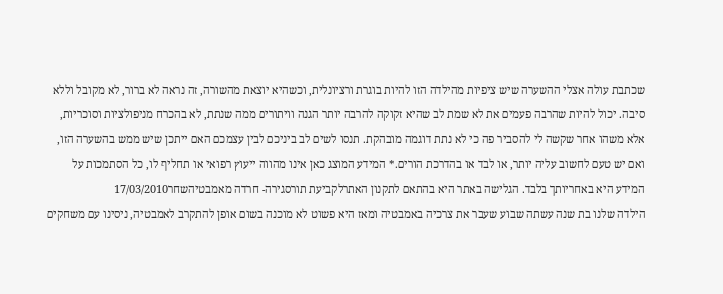שכתבת עולה אצלי ההשערה שיש ציפיות מהילדה הזו להיות בוגרת ורציונלית, וכשהיא יוצאת מהשורה, זה נראה לא ברור, לא מקובל וללא סיבה. יכול להיות שהרבה פעמים את לא שמת לב שהיא זקוקה להרבה יותר הגנה וויתורים ממה שנתת, לא בהכרח מניפולציות וסוכריות, אלא משהו אחר שקשה לי להסביר פה כי לא נתת דוגמה מובהקת. תנסו לשים לב ביניכם לבין עצמכם האם ייתכן שיש ממש בהשערה הזו, ואם יש טעם לחשוב עליה יותר, או לבד או בהדרכת הורים.* המידע המוצג כאן אינו מהווה ייעוץ רפואי או תחליף לו, כל הסתמכות על המידע היא באחריותך בלבד. הגלישה באתר היא בהתאם לתקנון האתרלקביעת תורסגירה- חרדה מאמבטיהשחר17/03/2010
הילדה שלנו בת שנה עשתה שבוע שעבר את צרכיה באמבטיה ומאז היא פשוט לא מוכנה בשום אופן להתקרב לאמבטיה, ניסינו עם משחקים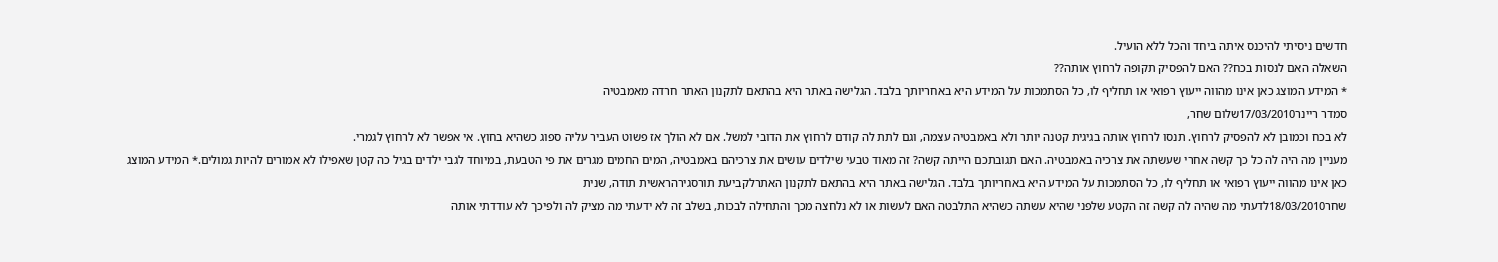חדשים ניסיתי להיכנס איתה ביחד והכל ללא הועיל.
השאלה האם לנסות בכח?? האם להפסיק תקופה לרחוץ אותה??
* המידע המוצג כאן אינו מהווה ייעוץ רפואי או תחליף לו, כל הסתמכות על המידע היא באחריותך בלבד. הגלישה באתר היא בהתאם לתקנון האתר חרדה מאמבטיה
סמדר ריינר17/03/2010שלום שחר,
לא בכח וכמובן לא להפסיק לרחוץ. תנסו לרחוץ אותה בגיגית קטנה יותר ולא באמבטיה עצמה, וגם לתת לה קודם לרחוץ את הדובי למשל. אם לא הולך אז פשוט העביר עליה ספוג כשהיא בחוץ. אי אפשר לא לרחוץ לגמרי.
מעניין מה היה לה כל כך קשה אחרי שעשתה את צרכיה באמבטיה. האם תגובתכם הייתה קשה? זה מאוד טבעי שילדים עושים את צרכיהם באמבטיה, המים החמים מגרים את פי הטבעת, במיוחד לגבי ילדים בגיל כה קטן שאפילו לא אמורים להיות גמולים.* המידע המוצג כאן אינו מהווה ייעוץ רפואי או תחליף לו, כל הסתמכות על המידע היא באחריותך בלבד. הגלישה באתר היא בהתאם לתקנון האתרלקביעת תורסגירהראשית תודה, שנית
שחר18/03/2010לדעתי מה שהיה לה קשה זה הקטע שלפני שהיא עשתה כשהיא התלבטה האם לעשות או לא נלחצה מכך והתחילה לבכות, בשלב זה לא ידעתי מה מציק לה ולפיכך לא עודדתי אותה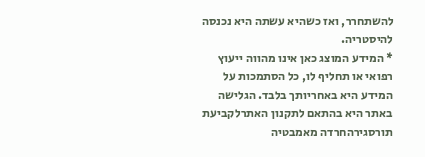להשתחרר, ואז כשהיא עשתה היא נכנסה להיסטריה.
* המידע המוצג כאן אינו מהווה ייעוץ רפואי או תחליף לו, כל הסתמכות על המידע היא באחריותך בלבד. הגלישה באתר היא בהתאם לתקנון האתרלקביעת תורסגירהחרדה מאמבטיה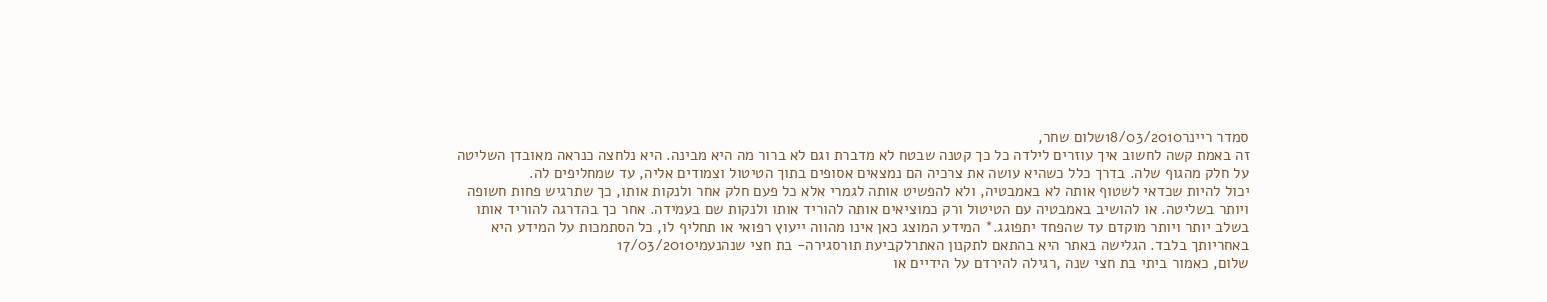סמדר ריינר18/03/2010שלום שחר,
זה באמת קשה לחשוב איך עוזרים לילדה כל כך קטנה שבטח לא מדברת וגם לא ברור מה היא מבינה. היא נלחצה כנראה מאובדן השליטה על חלק מהגוף שלה. בדרך כלל כשהיא עושה את צרכיה הם נמצאים אסופים בתוך הטיטול וצמודים אליה, עד שמחליפים לה.
יכול להיות שכדאי לשטוף אותה לא באמבטיה, ולא להפשיט אותה לגמרי אלא כל פעם חלק אחר ולנקות אותו, כך שתרגיש פחות חשופה ויותר בשליטה. או להושיב באמבטיה עם הטיטול ורק כמוציאים אותה להוריד אותו ולנקות שם בעמידה. אחר כך בהדרגה להוריד אותו בשלב יותר ויותר מוקדם עד שהפחד יתפוגג.* המידע המוצג כאן אינו מהווה ייעוץ רפואי או תחליף לו, כל הסתמכות על המידע היא באחריותך בלבד. הגלישה באתר היא בהתאם לתקנון האתרלקביעת תורסגירה- בת חצי שנהנעמי17/03/2010
שלום, כאמור ביתי בת חצי שנה ,רגילה להירדם על הידיים או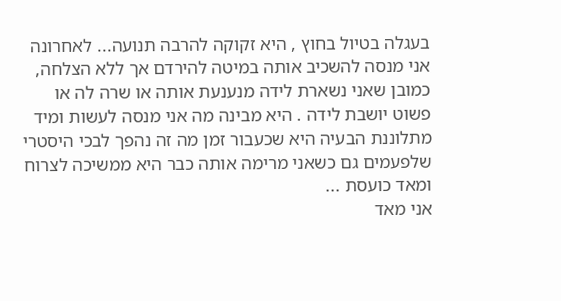בעגלה בטיול בחוץ , היא זקוקה להרבה תנועה... לאחרונה אני מנסה להשכיב אותה במיטה להירדם אך ללא הצלחה, כמובן שאני נשארת לידה מנענעת אותה או שרה לה או פשוט יושבת לידה . היא מבינה מה אני מנסה לעשות ומיד מתלוננת הבעיה היא שכעבור זמן מה זה נהפך לבכי היסטרי שלפעמים גם כשאני מרימה אותה כבר היא ממשיכה לצרוח ומאד כועסת ...
אני מאד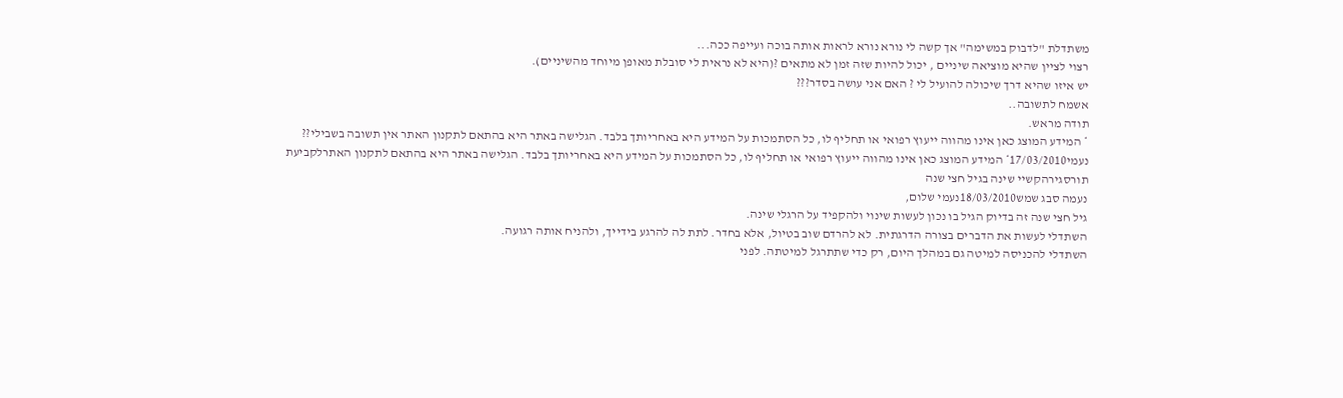משתדלת "לדבוק במשימה" אך קשה לי נורא נורא לראות אותה בוכה ועייפה ככה...
רצוי לציין שהיא מוציאה שיניים , יכול להיות שזה זמן לא מתאים ?(היא לא נראית לי סובלת מאופן מיוחד מהשיניים).
יש איזו שהיא דרך שיכולה להועיל לי ? האם אני עושה בסדר???
אשמח לתשובה..
תודה מראש.
* המידע המוצג כאן אינו מהווה ייעוץ רפואי או תחליף לו, כל הסתמכות על המידע היא באחריותך בלבד. הגלישה באתר היא בהתאם לתקנון האתר אין תשובה בשבילי??
נעמי17/03/2010* המידע המוצג כאן אינו מהווה ייעוץ רפואי או תחליף לו, כל הסתמכות על המידע היא באחריותך בלבד. הגלישה באתר היא בהתאם לתקנון האתרלקביעת תורסגירהקשיי שינה בגיל חצי שנה
נעמה סבג שמש18/03/2010נעמי שלום,
גיל חצי שנה זה בדיוק הגיל בו נכון לעשות שינוי ולהקפיד על הרגלי שינה.
השתדלי לעשות את הדברים בצורה הדרגתית. לא להרדם שוב בטיול, אלא בחדר. לתת לה להרגע בידייך, ולהניח אותה רגועה.
השתדלי להכניסה למיטה גם במהלך היום, רק כדי שתתרגל למיטתה. לפני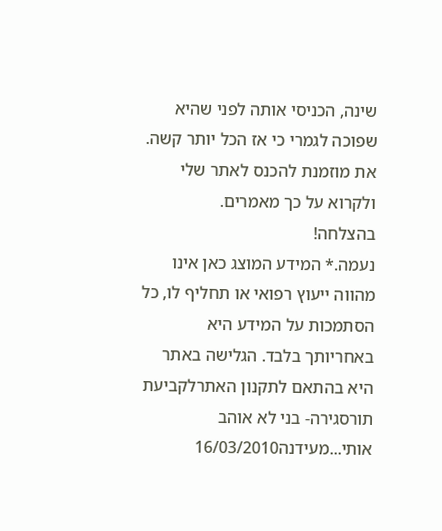שינה, הכניסי אותה לפני שהיא שפוכה לגמרי כי אז הכל יותר קשה.
את מוזמנת להכנס לאתר שלי ולקרוא על כך מאמרים.
בהצלחה!
נעמה.* המידע המוצג כאן אינו מהווה ייעוץ רפואי או תחליף לו, כל הסתמכות על המידע היא באחריותך בלבד. הגלישה באתר היא בהתאם לתקנון האתרלקביעת תורסגירה- בני לא אוהב אותי...מעידנה16/03/2010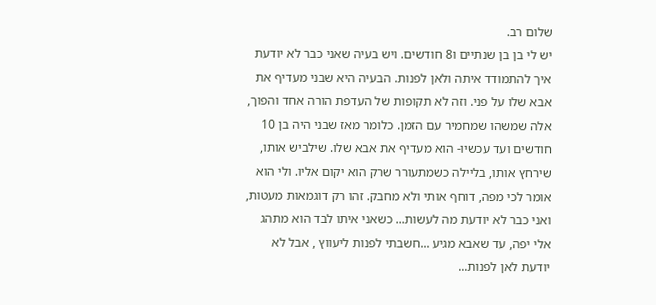שלום רב.
יש לי בן בן שנתיים ו8 חודשים. ויש בעיה שאני כבר לא יודעת איך להתמודד איתה ולאן לפנות. הבעיה היא שבני מעדיף את אבא שלו על פני. וזה לא תקופות של העדפת הורה אחד והפוך, אלה שמשהו שמחמיר עם הזמן. כלומר מאז שבני היה בן 10 חודשים ועד עכשיו- הוא מעדיף את אבא שלו. שילביש אותו, שירחץ אותו, בליילה כשמתעורר שרק הוא יקום אליו. ולי הוא אומר לכי מפה, דוחף אותי ולא מחבק. זהו רק דוגמאות מעטות, ואני כבר לא יודעת מה לעשות... כשאני איתו לבד הוא מתהג אלי יפה, עד שאבא מגיע ...חשבתי לפנות ליעווץ , אבל לא יודעת לאן לפנות...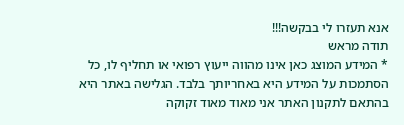אנא תעזרו לי בבקשה!!!
תודה מראש
* המידע המוצג כאן אינו מהווה ייעוץ רפואי או תחליף לו, כל הסתמכות על המידע היא באחריותך בלבד. הגלישה באתר היא בהתאם לתקנון האתר אני מאוד מאוד זקוקה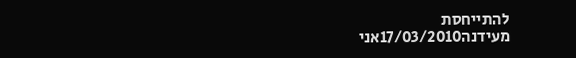להתייחסת
מעידנה17/03/2010אני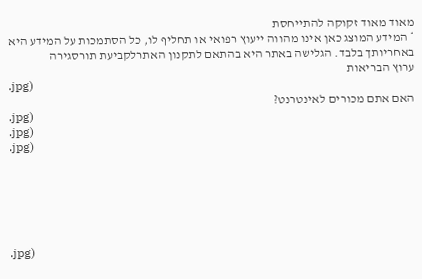מאוד מאוד זקוקה להתייחסת
* המידע המוצג כאן אינו מהווה ייעוץ רפואי או תחליף לו, כל הסתמכות על המידע היא באחריותך בלבד. הגלישה באתר היא בהתאם לתקנון האתרלקביעת תורסגירה
ערוץ הבריאות
.jpg)
האם אתם מכורים לאינטרנט?
.jpg)
.jpg)
.jpg)






.jpg)